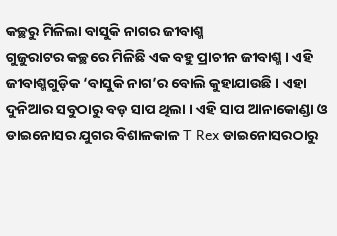କଚ୍ଛରୁ ମିଳିଲା ବାସୁକି ନାଗର ଜୀବାଶ୍ମ
ଗୁଜୁରାଟର କଚ୍ଛରେ ମିଳିଛି ଏକ ବହୁ ପ୍ରାଚୀନ ଜୀବାଶ୍ମ । ଏହି ଜୀବାଶ୍ମଗୁଡ଼ିକ ‘ବାସୁକି ନାଗ’ର ବୋଲି କୁହାଯାଉଛି । ଏହା ଦୁନିଆର ସବୁଠାରୁ ବଡ଼ ସାପ ଥିଲା । ଏହି ସାପ ଆନାକୋଣ୍ଡା ଓ ଡାଇନୋସର ଯୁଗର ବିଶାଳକାଳ T Rex ଡାଇନୋସରଠାରୁ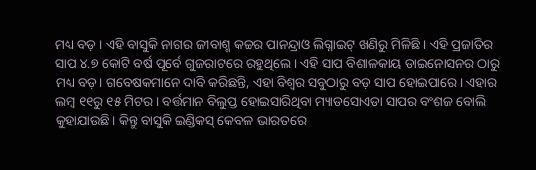ମଧ୍ୟ ବଡ଼ । ଏହି ବାସୁକି ନାଗର ଜୀବାଶ୍ମ କଚ୍ଚର ପାନନ୍ଦ୍ରାଓ ଲିଗ୍ନାଇଟ୍ ଖଣିରୁ ମିଳିଛି । ଏହି ପ୍ରଜାତିର ସାପ ୪.୭ କୋଟି ବର୍ଷ ପୂର୍ବେ ଗୁଜରାଟରେ ରହୁଥିଲେ। ଏହି ସାପ ବିଶାଳକାୟ ଡାଇନୋସନର ଠାରୁ ମଧ୍ୟ ବଡ଼। ଗବେଷକମାନେ ଦାବି କରିଛନ୍ତି, ଏହା ବିଶ୍ୱର ସବୁଠାରୁ ବଡ଼ ସାପ ହୋଇପାରେ। ଏହାର ଲମ୍ବ ୧୧ରୁ ୧୫ ମିଟର। ବର୍ତ୍ତମାନ ବିଲୁପ୍ତ ହୋଇସାରିଥିବା ମ୍ୟାଡସୋଏଡା ସାପର ବଂଶଜ ବୋଲି କୁହାଯାଉଛି। କିନ୍ତୁ ବାସୁକି ଇଣ୍ଡିକସ୍ କେବଳ ଭାରତରେ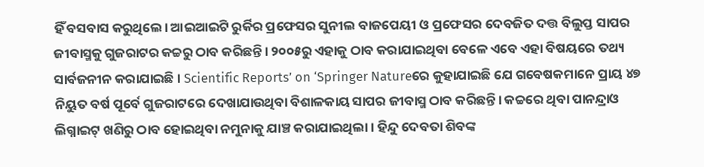ହିଁ ବସବାସ କରୁଥିଲେ। ଆଇଆଇଟି ରୁର୍କିର ପ୍ରଫେସର ସୁନୀଲ ବାଜପେୟୀ ଓ ପ୍ରଫେସର ଦେବଜିତ ଦତ୍ତ ବିଲୁପ୍ତ ସାପର ଜୀବାସ୍ମକୁ ଗୁଜରାଟର କଚ୍ଚରୁ ଠାବ କରିଛନ୍ତି। ୨୦୦୫ରୁ ଏହାକୁ ଠାବ କରାଯାଇଥିବା ବେଳେ ଏବେ ଏହା ବିଷୟରେ ତଥ୍ୟ ସାର୍ବଜନୀନ କରାଯାଇଛି। Scientific Reports’ on ‘Springer Natureରେ କୁହାଯାଇଛି ଯେ ଗବେଷକମାନେ ପ୍ରାୟ ୪୭ ନିୟୁତ ବର୍ଷ ପୂର୍ବେ ଗୁଜରାଟରେ ଦେଖାଯାଉଥିବା ବିଶାଳକାୟ ସାପର ଜୀବାସ୍ମ ଠାବ କରିଛନ୍ତି। କଚ୍ଚରେ ଥିବା ପାନନ୍ଦ୍ରାଓ ଲିଗ୍ନାଇଟ୍ ଖଣିରୁ ଠାବ ହୋଇଥିବା ନମୁନାକୁ ଯାଞ୍ଚ କରାଯାଇଥିଲା। ହିନ୍ଦୁ ଦେବତା ଶିବଙ୍କ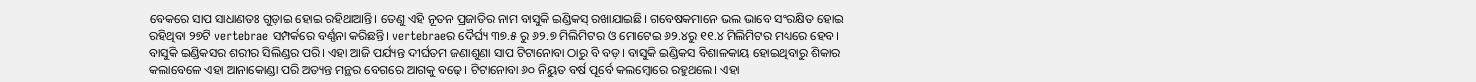ବେକରେ ସାପ ସାଧାଣତଃ ଗୁଡ଼ାଇ ହୋଇ ରହିଥାଆନ୍ତି। ତେଣୁ ଏହି ନୂତନ ପ୍ରଜାତିର ନାମ ବାସୁକି ଇଣ୍ଡିକସ୍ ରଖାଯାଇଛି। ଗବେଷକମାନେ ଭଲ ଭାବେ ସଂରକ୍ଷିତ ହୋଇ ରହିଥିବା ୨୭ଟି vertebrae ସମ୍ପର୍କରେ ବର୍ଣ୍ଣନା କରିଛନ୍ତି। vertebraeର ଦୈର୍ଘ୍ୟ ୩୭.୫ ରୁ ୬୨.୭ ମିଲିମିଟର ଓ ମୋଟେଇ ୬୨.୪ରୁ ୧୧.୪ ମିଲିମିଟର ମଧ୍ୟରେ ହେବ। ବାସୁକି ଇଣ୍ଡିକସର ଶରୀର ସିଲିଣ୍ଡର ପରି। ଏହା ଆଜି ପର୍ଯ୍ୟନ୍ତ ଦୀର୍ଘତମ ଜଣାଶୁଣା ସାପ ଟିଟାନୋବା ଠାରୁ ବି ବଡ଼। ବାସୁକି ଇଣ୍ଡିକସ ବିଶାଳକାୟ ହୋଇଥିବାରୁ ଶିକାର କଲାବେଳେ ଏହା ଆନାକୋଣ୍ଡା ପରି ଅତ୍ୟନ୍ତ ମନ୍ଥର ବେଗରେ ଆଗକୁ ବଢ଼େ। ଟିଟାନୋବା ୬୦ ନିୟୁତ ବର୍ଷ ପୂର୍ବେ କଲମ୍ବୋରେ ରହୁଥଲେ। ଏହା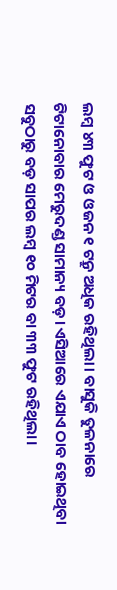ଲମ୍ବ ୪୩ ଫୁଟ ଓ ଓଜନ ୧ ଟନ୍ରୁ ଅଧିକ ରହିଥିଲା। ବାସୁକି ତୁଳନାରେ ଟିଟାନୋବାର ମେରୁଦଣ୍ଡ ସାମାନ୍ୟ ବଡ଼। ଏସିଆରେ ଏଯାଏ ଠାବ ହୋଇଥିବା ସବୁଠାରୁ ବଡ଼ ସାପର ଲମ୍ବ ୧୦ ମିଟର ବା ୩୩ ଫୁଟ ରହିଥିଲା।